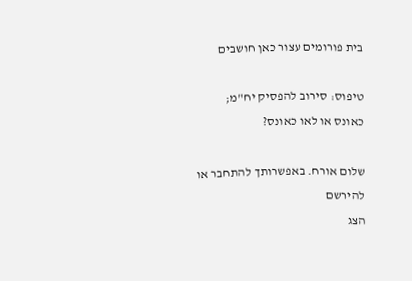בית פורומים עצור כאן חושבים

טיפוס: סירוב להפסיק יח"מ; כאונס או לאו כאונס?

שלום אורח. באפשרותך להתחבר או להירשם
הצג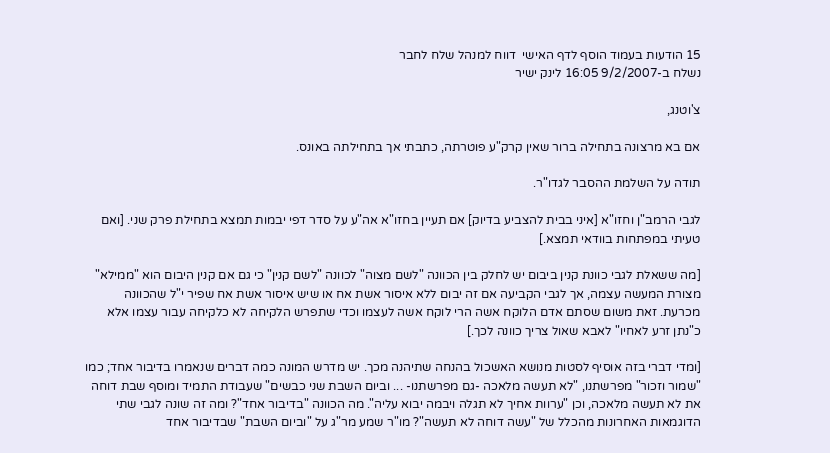15 הודעות בעמוד הוסף לדף האישי  דווח למנהל שלח לחבר
נשלח ב-9/2/2007 16:05 לינק ישיר

צ'וטנג,

אם בא מרצונה בתחילה ברור שאין קרק"ע פוטרתה, כתבתי אך בתחילתה באונס.

תודה על השלמת ההסבר לגדו"ר.

לגבי הרמב"ן וחזו"א [איני בבית להצביע בדיוק] אם תעיין בחזו"א אה"ע על סדר דפי יבמות תמצא בתחילת פרק שני. [ואם טעיתי במפתחות בוודאי תמצא.]

[מה ששאלת לגבי כוונת קנין ביבום יש לחלק בין הכוונה "לשם מצוה" לכוונה "לשם קנין" כי גם אם קנין היבום הוא "ממילא" מצורת המעשה עצמה, אך לגבי הקביעה אם זה יבום ללא איסור אשת אח או שיש איסור אשת אח שפיר י"ל שהכוונה מכרעת. זאת משום שסתם אדם הלוקח אשה הרי לוקח אשה לעצמו וכדי שתפרש הלקיחה לא כלקיחה עבור עצמו אלא כ"נתן זרע לאחיו" לאבא שאול צריך כוונה לכך.]

[ומדי דברי בזה אוסיף לסטות מנושא האשכול בהנחה שתיהנה מכך. יש מדרש המונה כמה דברים שנאמרו בדיבור אחד; כמו "שמור וזכור" מפרשתנו, "לא תעשה מלאכה -גם מפרשתנו- ... וביום השבת שני כבשים" שעבודת התמיד ומוסף שבת דוחה את לא תעשה מלאכה, וכן "ערוות אחיך לא תגלה ויבמה יבוא עליה". מה הכוונה "בדיבור אחד"? ומה זה שונה לגבי שתי הדוגמאות האחרונות מהכלל של "עשה דוחה לא תעשה"? מו"ר שמע מר"ג על "וביום השבת" שבדיבור אחד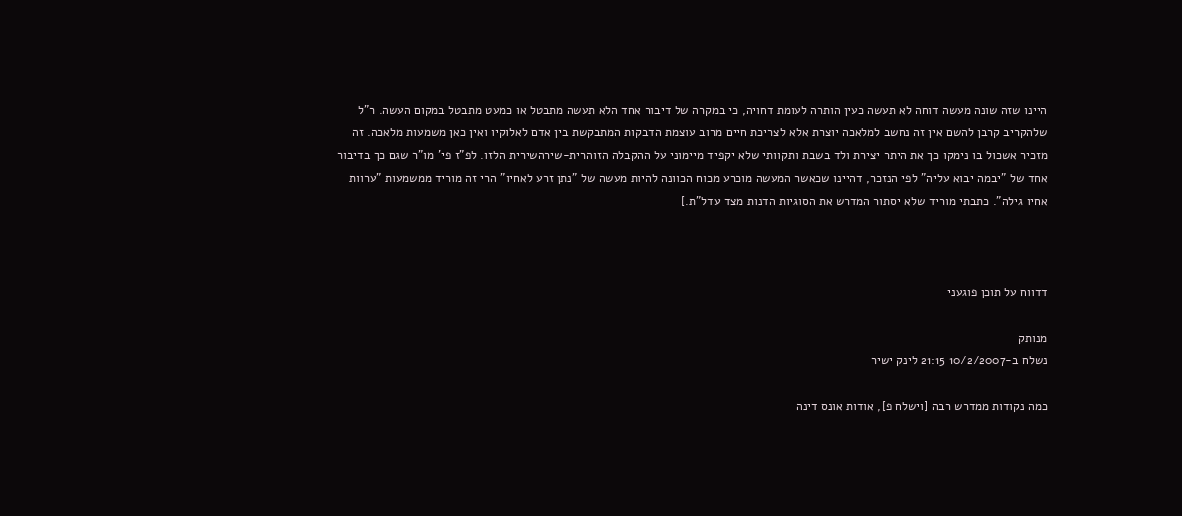היינו שזה שונה מעשה דוחה לא תעשה כעין הותרה לעומת דחויה, כי במקרה של דיבור אחד הלא תעשה מתבטל או כמעט מתבטל במקום העשה. ר"ל שלהקריב קרבן להשם אין זה נחשב למלאכה יוצרת אלא לצריכת חיים מרוב עוצמת הדבקות המתבקשת בין אדם לאלוקיו ואין כאן משמעות מלאכה. זה מזכיר אשכול בו נימקו כך את היתר יצירת ולד בשבת ותקוותי שלא יקפיד מיימוני על ההקבלה הזוהרית-שירהשירית הלזו. לפ"ז פי' מו"ר שגם כך בדיבור אחד של "יבמה יבוא עליה" לפי הנזכר, דהיינו שכאשר המעשה מוכרע מכוח הכוונה להיות מעשה של "נתן זרע לאחיו" הרי זה מוריד ממשמעות "ערוות אחיו גילה". כתבתי מוריד שלא יסתור המדרש את הסוגיות הדנות מצד עדל"ת.]



דדווח על תוכן פוגעני

מנותק
נשלח ב-10/2/2007 21:15 לינק ישיר

כמה נקודות ממדרש רבה [וישלח פ], אודות אונס דינה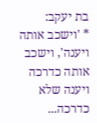בת יעקב:
* 'וישכב אותה ויענה', וישכב אותה כדרכה ויענה שלא כדרכה...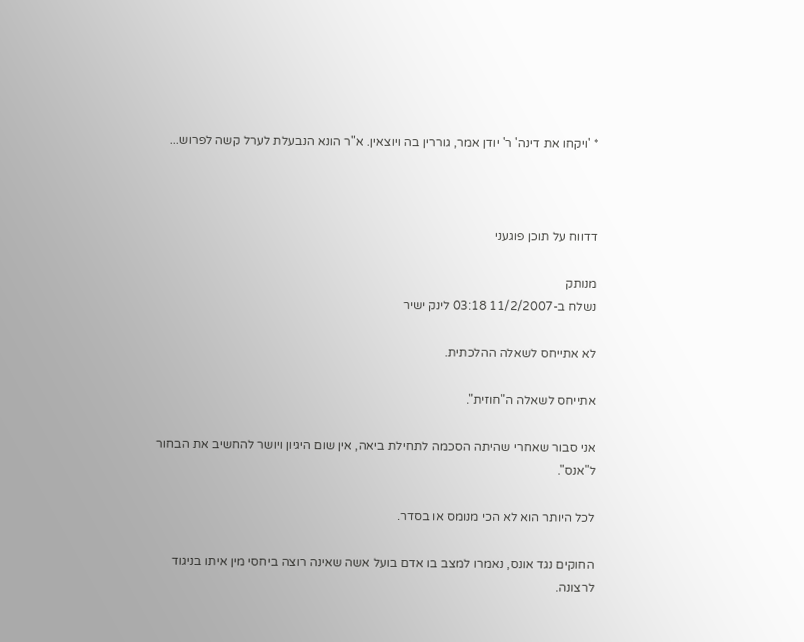* 'ויקחו את דינה' ר' יודן אמר, גוררין בה ויוצאין. א"ר הונא הנבעלת לערל קשה לפרוש...



דדווח על תוכן פוגעני

מנותק
נשלח ב-11/2/2007 03:18 לינק ישיר

לא אתייחס לשאלה ההלכתית.

אתייחס לשאלה ה"חוזית".

אני סבור שאחרי שהיתה הסכמה לתחילת ביאה, אין שום היגיון ויושר להחשיב את הבחור ל"אנס".

לכל היותר הוא לא הכי מנומס או בסדר.

החוקים נגד אונס, נאמרו למצב בו אדם בועל אשה שאינה רוצה ביחסי מין איתו בניגוד לרצונה.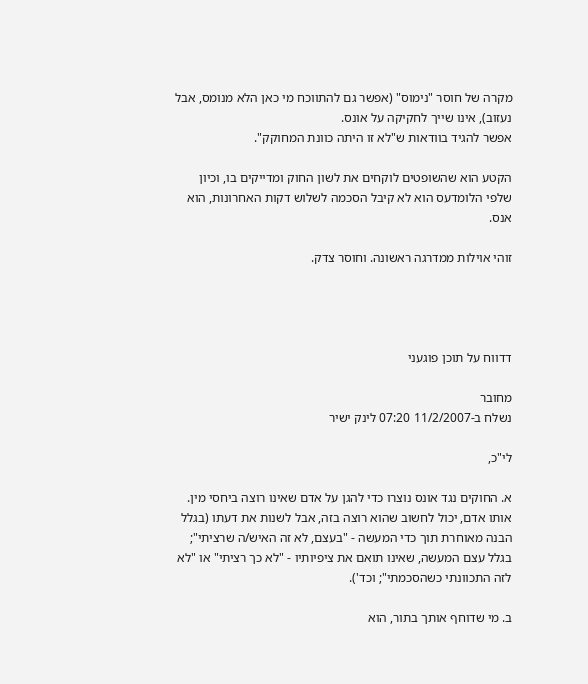מקרה של חוסר "נימוס" (אפשר גם להתווכח מי כאן הלא מנומס, אבל נעזוב), אינו שייך לחקיקה על אונס.
אפשר להגיד בוודאות ש"לא זו היתה כוונת המחוקק".

הקטע הוא שהשופטים לוקחים את לשון החוק ומדייקים בו, וכיון שלפי הלומדעס הוא לא קיבל הסכמה לשלוש דקות האחרונות, הוא אנס.

זוהי אוילות ממדרגה ראשונה. וחוסר צדק.




דדווח על תוכן פוגעני

מחובר
נשלח ב-11/2/2007 07:20 לינק ישיר

לי"כ,

א. החוקים נגד אונס נוצרו כדי להגן על אדם שאינו רוצה ביחסי מין. אותו אדם, יכול לחשוב שהוא רוצה בזה, אבל לשנות את דעתו (בגלל הבנה מאוחרת תוך כדי המעשה - "בעצם, לא זה האיש/ה שרציתי"; בגלל עצם המעשה, שאינו תואם את ציפיותיו - "לא כך רציתי" או "לא לזה התכוונתי כשהסכמתי"; וכד').

ב. מי שדוחף אותך בתור, הוא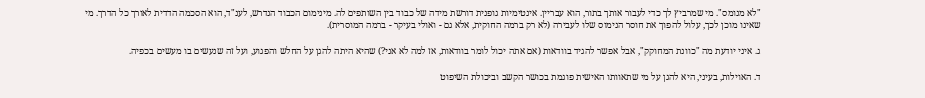"לא מנומס". מי שמרביץ לך כדי לעבור אותך בתור, הוא עבריין. אינטימיות גופנית דורשת מידה של כבוד בין השותפים לה. מינימום הכבוד הנדרש, לענ"ד, הוא הסכמה הדדית לאורך כל הדרך. מי שאינו מוכן לכך, עלול להפוך את חוסר הנימוס שלו לעבירה (לא רק ברמה החוקית, אלא גם - ואולי בעיקר - ברמה המוסרית).

ג. איני יודעת מה "כוונת המחוקק", אבל אפשר להגיד בוודאות (אם אתה יכול לומר בוודאות, אז למה לא אני?) שהיא היתה להגן על החלש והפגוע, ועל זה שנעשים בו מעשים בכפיה.

ד. האוילות, בעיני, היא להגן על מי שתאוותו האישית פוגמת בכושר הקשב וביכולת השיפוט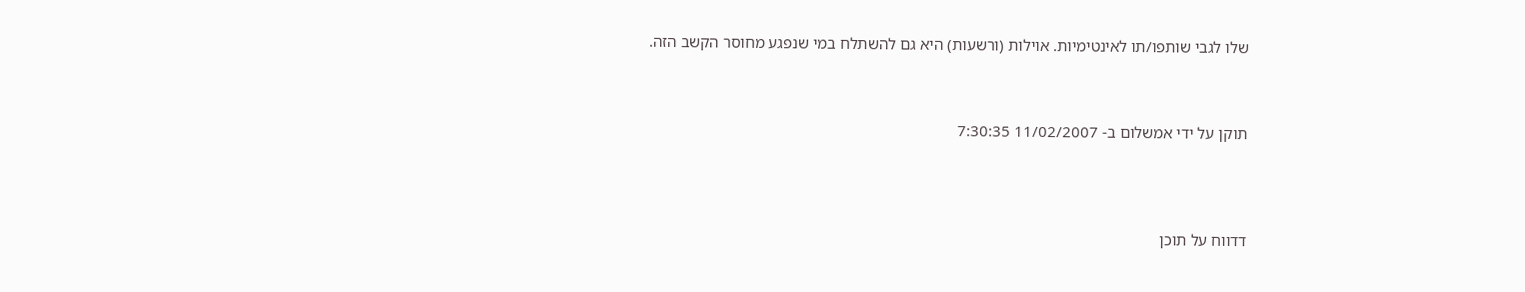שלו לגבי שותפו/תו לאינטימיות. אוילות (ורשעות) היא גם להשתלח במי שנפגע מחוסר הקשב הזה.



תוקן על ידי אמשלום ב- 11/02/2007 7:30:35




דדווח על תוכן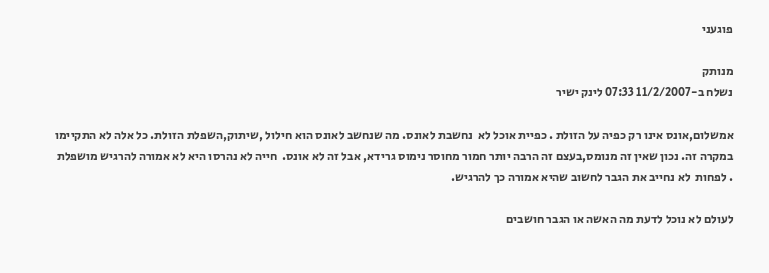פוגעני

מנותק
נשלח ב-11/2/2007 07:33 לינק ישיר

אמשלום,אונס אינו רק כפיה על הזולת . כפיית אוכל לא  נחשבת לאונס. מה שנחשב לאונס הוא חילול ,שיתוק,השפלת הזולת. כל אלה לא התקיימו במקרה זה. נכון שאין זה מנומס,בעצם זה הרבה יותר חמור מחוסר נימוס גרידא, אבל זה לא אונס.  חייה לא נהרסו היא לא אמורה להרגיש מושפלת . לפחות  לא נחייב את הגבר לחשוב שהיא אמורה כך להרגיש.

לעולם לא נוכל לדעת מה האשה או הגבר חושבים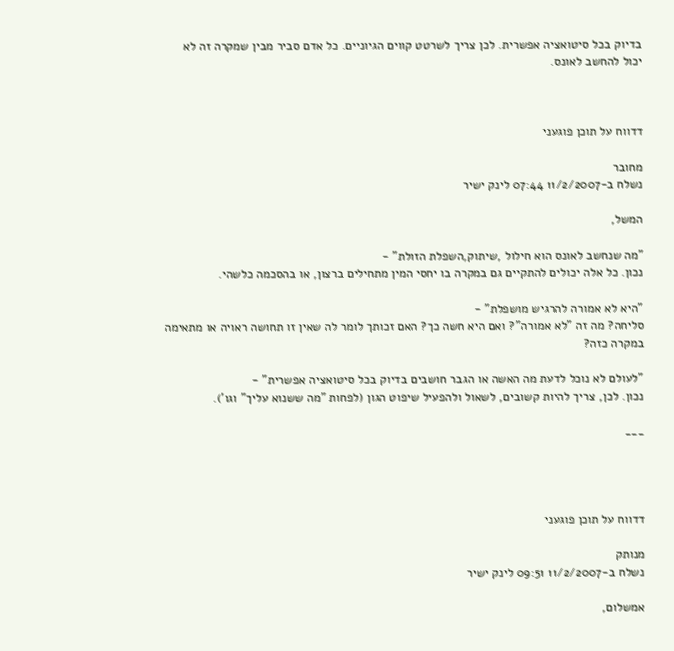בדיוק בכל סיטואציה אפשרית. לכן צריך לשרטט קווים הגיוניים. כל אדם סביר מבין שמקרה זה לא יכול להחשב לאונס.



דדווח על תוכן פוגעני

מחובר
נשלח ב-11/2/2007 07:44 לינק ישיר

המשל,

"מה שנחשב לאונס הוא חילול ,שיתוק,השפלת הזולת" -
נכון. כל אלה יכולים להתקיים גם במקרה בו יחסי המין מתחילים ברצון, או בהסכמה כלשהי.

"היא לא אמורה להרגיש מושפלת" -
סליחה? מה זה "לא אמורה"? ואם היא חשה כך? האם זכותך לומר לה שאין זו תחושה ראויה או מתאימה במקרה כזה?

"לעולם לא נוכל לדעת מה האשה או הגבר חושבים בדיוק בכל סיטואציה אפשרית" -
נכון. לכן, צריך להיות קשובים, לשאול ולהפעיל שיפוט הגון (לפחות "מה ששנוא עליך" וגו').

___




דדווח על תוכן פוגעני

מנותק
נשלח ב-11/2/2007 09:51 לינק ישיר

אמשלום,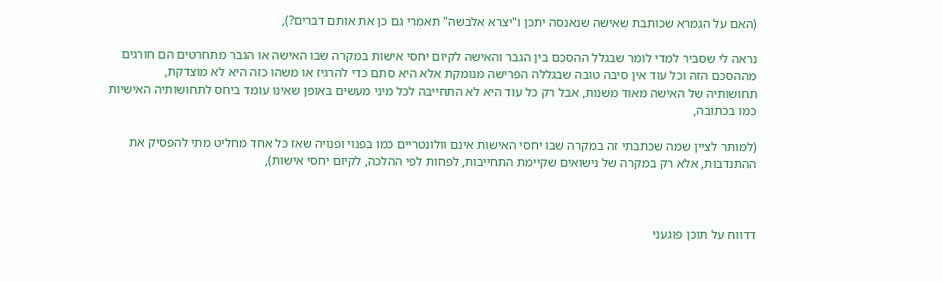(האם על הגמרא שכותבת שאישה שנאנסה יתכן ו"יצרא אלבשה" תאמרי גם כן את אותם דברים?),

נראה לי שסביר למדי לומר שבגלל ההסכם בין הגבר והאישה לקיום יחסי אישות במקרה שבו האישה או הגבר מתחרטים הם חורגים מההסכם הזה וכל עוד אין סיבה טובה שבגללה הפרישה מנומקת אלא היא סתם כדי להרגיז או משהו כזה היא לא מוצדקת,
תחושותיה של האישה מאוד משנות, אבל רק כל עוד היא לא התחייבה לכל מיני מעשים באופן שאינו עומד ביחס לתחושותיה האישיות כמו בכתובה,

(למותר לציין שמה שכתבתי זה במקרה שבו יחסי האישות אינם וולונטריים כמו בפנוי ופנויה שאז כל אחד מחליט מתי להפסיק את ההתנדבות, אלא רק במקרה של נישואים שקיימת התחייבות, לפחות לפי ההלכה, לקיום יחסי אישות),



דדווח על תוכן פוגעני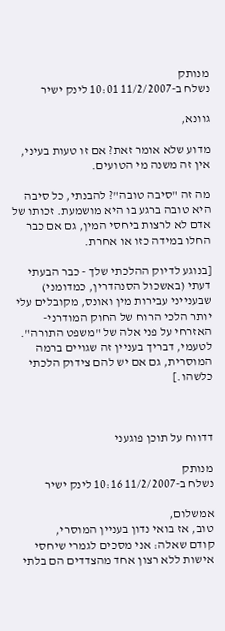מנותק
נשלח ב-11/2/2007 10:01 לינק ישיר

גוונא,

מדוע שלא אומר זאת? אם זו טעות בעיני, אין זה משנה מי הטועים.

מה זה "סיבה טובה"? להבנתי, כל סיבה היא טובה ברגע בו היא מושמעת. זכותו של אדם לא לרצות ביחסי המין, גם אם כבר החלו במידה כזו או אחרת.

[בנוגע לדיוק ההלכתי שלך - כבר הבעתי דעתי (באשכול הסנהדרין, כמדומני) שבענייני עבירות מין ואונס, מקובלים עלי יותר הלכי הרוח של החוק המודרני-האזרחי על פני אלה של "משפט התורה". לטעמי, דבריך בעניין זה שגויים ברמה המוסרית, גם אם יש להם צידוק הלכתי כלשהו.]



דדווח על תוכן פוגעני

מנותק
נשלח ב-11/2/2007 10:16 לינק ישיר

אמשלום,
טוב, אז בואי נדון בעניין המוסרי,
קודם שאלה: אני מסכים לגמרי שיחסי אישות ללא רצון אחד מהצדדים הם בלתי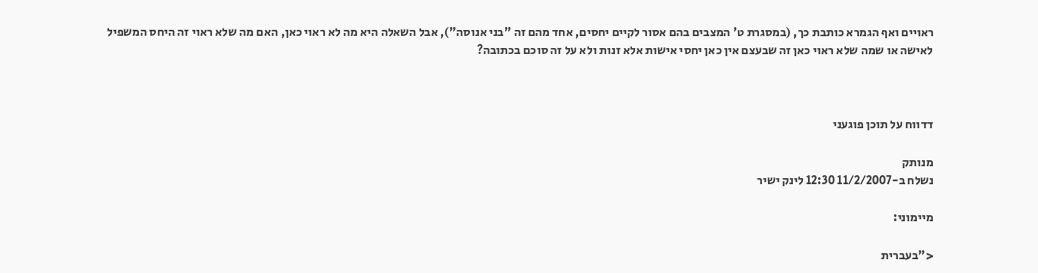ראויים ואף הגמרא כותבת כך, (במסגרת ט' המצבים בהם אסור לקיים יחסים, אחד מהם זה "בני אנוסה"), אבל השאלה היא מה לא ראוי כאן, האם מה שלא ראוי זה היחס המשפיל לאישה או שמה שלא ראוי כאן זה שבעצם אין כאן יחסי אישות אלא זנות ולא על זה סוכם בכתובה?



דדווח על תוכן פוגעני

מנותק
נשלח ב-11/2/2007 12:30 לינק ישיר

מיימוני:

<"בעברית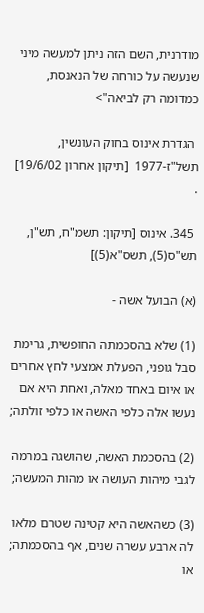מודרנית, השם הזה ניתן למעשה מיני שנעשה על כורחה של הנאנסת, כמדומה רק לביאה">

 הגדרת אינוס בחוק העונשין, תשל"ז-1977  [תיקון אחרון 19/6/02] .

 345. אינוס [תיקון: תשמ"ח, תש"ן, תש"ס(5), תשס"א(5)]

(א) הבועל אשה -

(1) שלא בהסכמתה החופשית, גרימת סבל גופני, הפעלת אמצעי לחץ אחרים או איום באחד מאלה, ואחת היא אם נעשו אלה כלפי האשה או כלפי זולתה;

(2) בהסכמת האשה, שהושגה במרמה לגבי מיהות העושה או מהות המעשה;

(3) כשהאשה היא קטינה שטרם מלאו לה ארבע עשרה שנים, אף בהסכמתה; או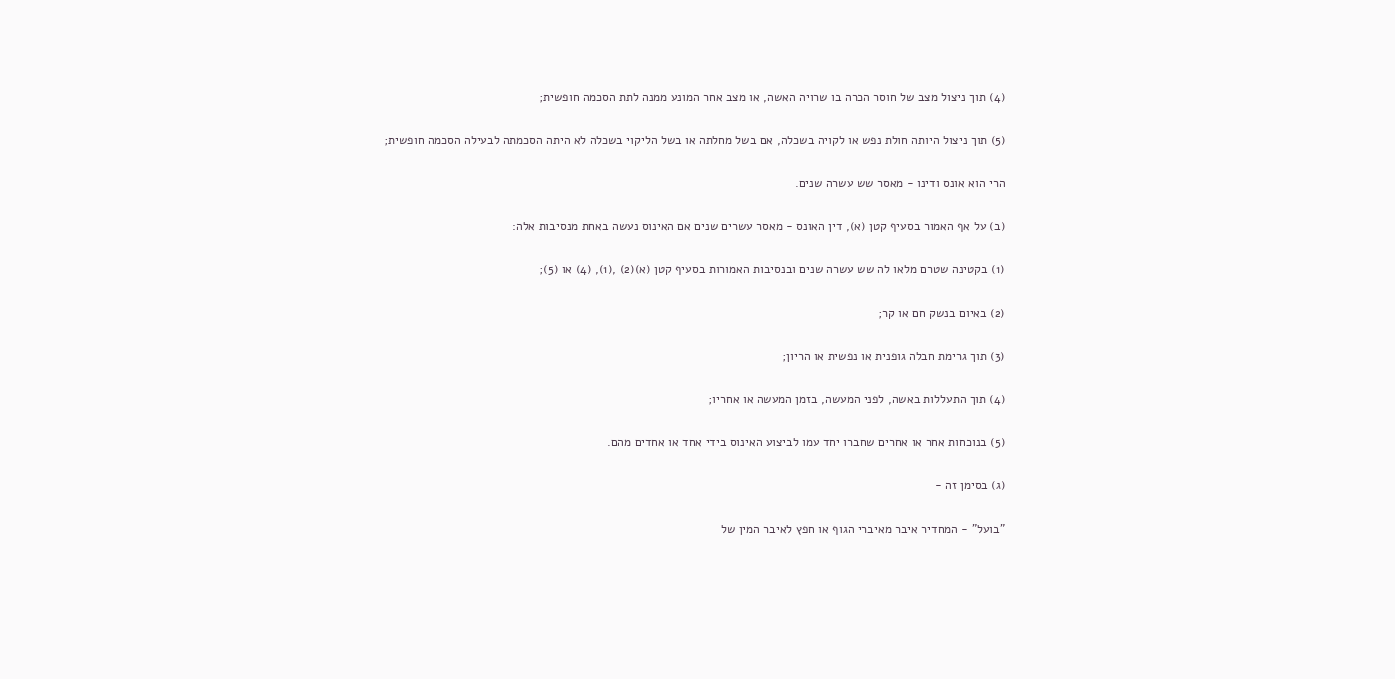(4) תוך ניצול מצב של חוסר הכרה בו שרויה האשה, או מצב אחר המונע ממנה לתת הסכמה חופשית;

(5) תוך ניצול היותה חולת נפש או לקויה בשכלה, אם בשל מחלתה או בשל הליקוי בשכלה לא היתה הסכמתה לבעילה הסכמה חופשית;

הרי הוא אונס ודינו - מאסר שש עשרה שנים.

(ב) על אף האמור בסעיף קטן (א), דין האונס - מאסר עשרים שנים אם האינוס נעשה באחת מנסיבות אלה:

(1) בקטינה שטרם מלאו לה שש עשרה שנים ובנסיבות האמורות בסעיף קטן (א)(2) ,(1), (4) או (5);

(2) באיום בנשק חם או קר;

(3) תוך גרימת חבלה גופנית או נפשית או הריון;

(4) תוך התעללות באשה, לפני המעשה, בזמן המעשה או אחריו;

(5) בנוכחות אחר או אחרים שחברו יחד עמו לביצוע האינוס בידי אחד או אחדים מהם.

(ג) בסימן זה -

"בועל" - המחדיר איבר מאיברי הגוף או חפץ לאיבר המין של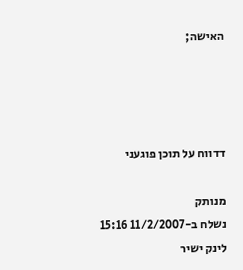האישה;




דדווח על תוכן פוגעני

מנותק
נשלח ב-11/2/2007 15:16 לינק ישיר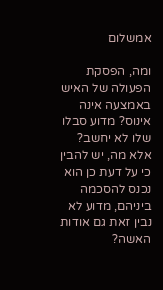אמשלום

ומה, הפסקת הפעולה של האיש באמצעה אינה אינוס? מדוע סבלו שלו לא יחשב?
אלא מה, יש להבין כי על דעת כן הוא נכנס להסכמה ביניהם, מדוע לא נבין זאת גם אודות האשה?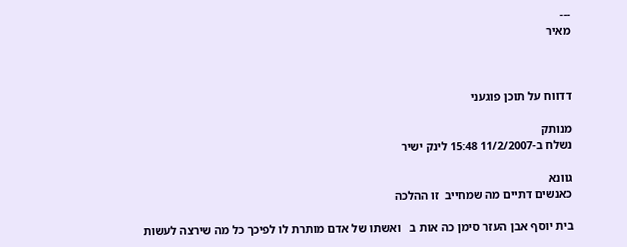---
מאיר



דדווח על תוכן פוגעני

מנותק
נשלח ב-11/2/2007 15:48 לינק ישיר

גוונא
כאנשים דתיים מה שמחייב  זו ההלכה

בית יוסף אבן העזר סימן כה אות ב   ואשתו של אדם מותרת לו לפיכך כל מה שירצה לעשות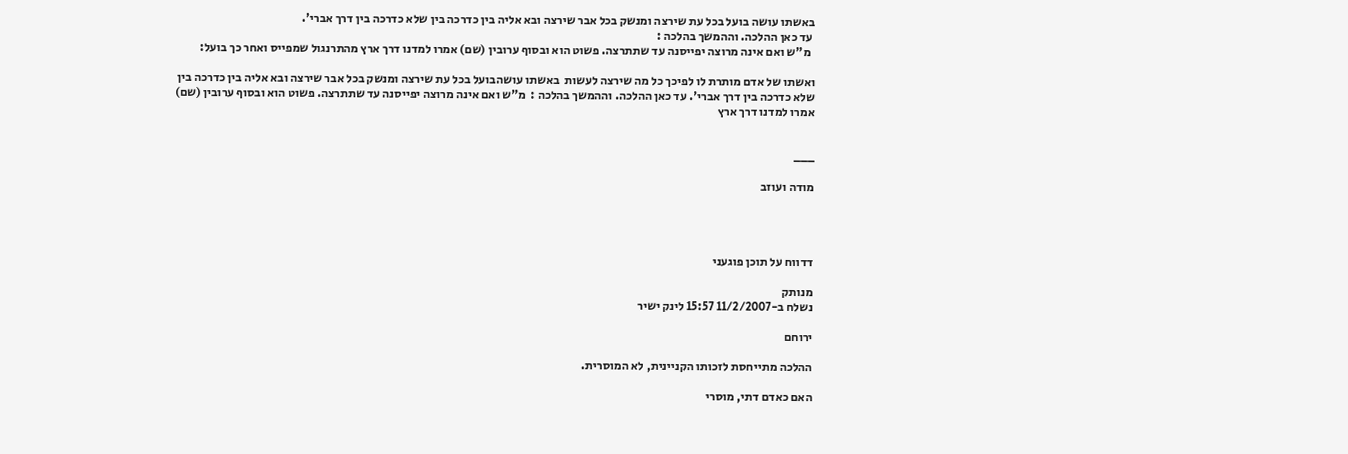באשתו עושה בועל בכל עת שירצה ומנשק בכל אבר שירצה ובא אליה בין כדרכה בין שלא כדרכה בין דרך אברי'.
 עד כאן ההלכה. וההמשך בהלכה :
  מ"ש ואם אינה מרוצה יפייסנה עד שתתרצה. פשוט הוא ובסוף ערובין (שם) אמרו למדנו דרך ארץ מהתרנגול שמפייס ואחר כך בועל:

ואשתו של אדם מותרת לו לפיכך כל מה שירצה לעשות  באשתו עושהבועל בכל עת שירצה ומנשק בכל אבר שירצה ובא אליה בין כדרכה בין שלא כדרכה בין דרך אברי'. עד כאן ההלכה. וההמשך בהלכה :  מ"ש ואם אינה מרוצה יפייסנה עד שתתרצה. פשוט הוא ובסוף ערובין (שם) אמרו למדנו דרך ארץ


___

מודה ועוזב




דדווח על תוכן פוגעני

מנותק
נשלח ב-11/2/2007 15:57 לינק ישיר

ירוחם

ההלכה מתייחסת לזכותו הקניינית, לא המוסרית.

האם כאדם דתי, מוסרי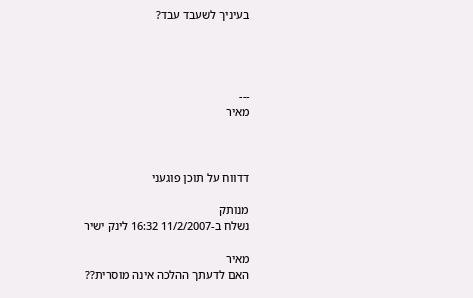בעיניך לשעבד עבד?




---
מאיר



דדווח על תוכן פוגעני

מנותק
נשלח ב-11/2/2007 16:32 לינק ישיר

מאיר
האם לדעתך ההלכה אינה מוסרית??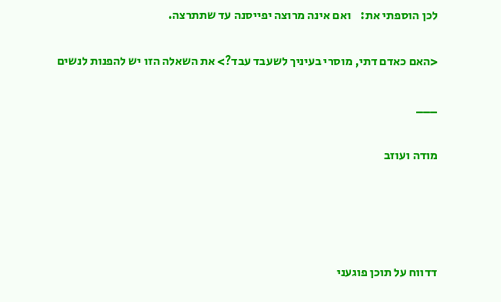לכן הוספתי את:    ואם אינה מרוצה יפייסנה עד שתתרצה.

<האם כאדם דתי, מוסרי בעיניך לשעבד עבד?> את השאלה הזו יש להפנות לנשים

___

מודה ועוזב




דדווח על תוכן פוגעני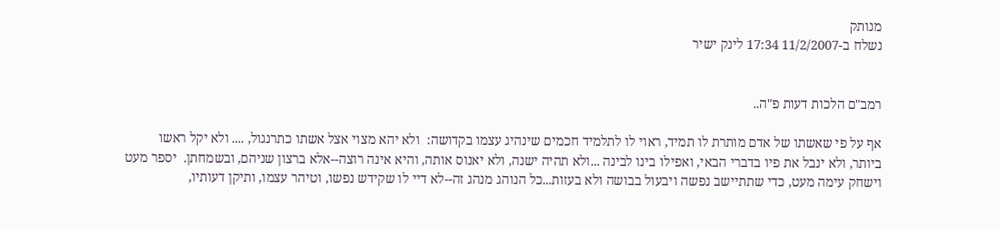מנותק
נשלח ב-11/2/2007 17:34 לינק ישיר


רמב"ם הלכות דעות פ"ה..

אף על פי שאשתו של אדם מותרת לו תמיד, ראוי לו לתלמיד חכמים שינהיג עצמו בקדושה:  ולא יהא מצוי אצל אשתו כתרנגול, .... ולא יקל ראשו ביותר, ולא ינבל את פיו בדברי הבאי, ואפילו בינו לבינה ...ולא תהיה ישנה, ולא יאנוס אותה, והיא אינה רוצה--אלא ברצון שניהם, ובשמחתן.  יספר מעט וישחק עימה מעט, כדי שתתיישב נפשה ויבעול בבושה ולא בעזות...כל הנוהג מנהג זה--לא דיי לו שקידש נפשו, וטיהר עצמו, ותיקן דעותיו,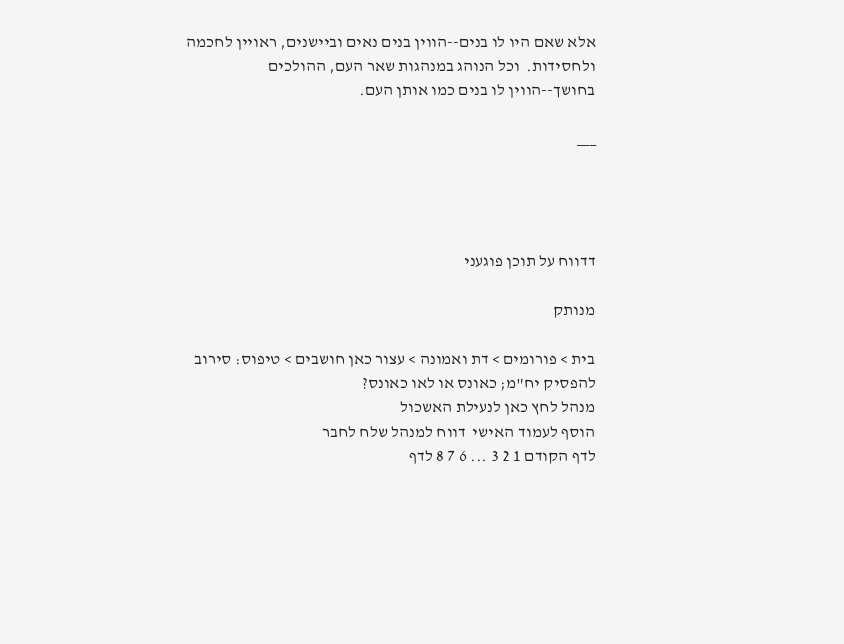אלא שאם היו לו בנים--הווין בנים נאים וביישנים, ראויין לחכמה ולחסידות.  וכל הנוהג במנהגות שאר העם, ההולכים בחושך--הווין לו בנים כמו אותן העם.

___




דדווח על תוכן פוגעני

מנותק

בית > פורומים > דת ואמונה > עצור כאן חושבים > טיפוס: סירוב להפסיק יח"מ; כאונס או לאו כאונס?
מנהל לחץ כאן לנעילת האשכול
הוסף לעמוד האישי  דווח למנהל שלח לחבר
לדף הקודם 1 2 3 ... 6 7 8 לדף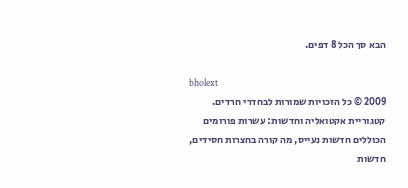הבא סך הכל 8 דפים.

bholext
2009 © כל הזכויות שמורות לבחדרי חרדים. קטגוריית אקטואליה וחדשות: עשרות פורומים הכוללים חדשות נעייס, מה קורה בחצרות חסידים, חדשות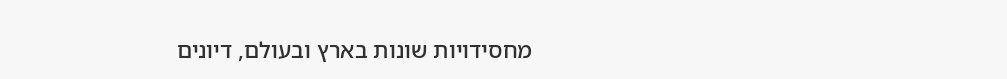מחסידויות שונות בארץ ובעולם, דיונים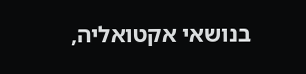בנושאי אקטואליה,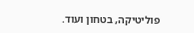פוליטיקה, בטחון ועוד.